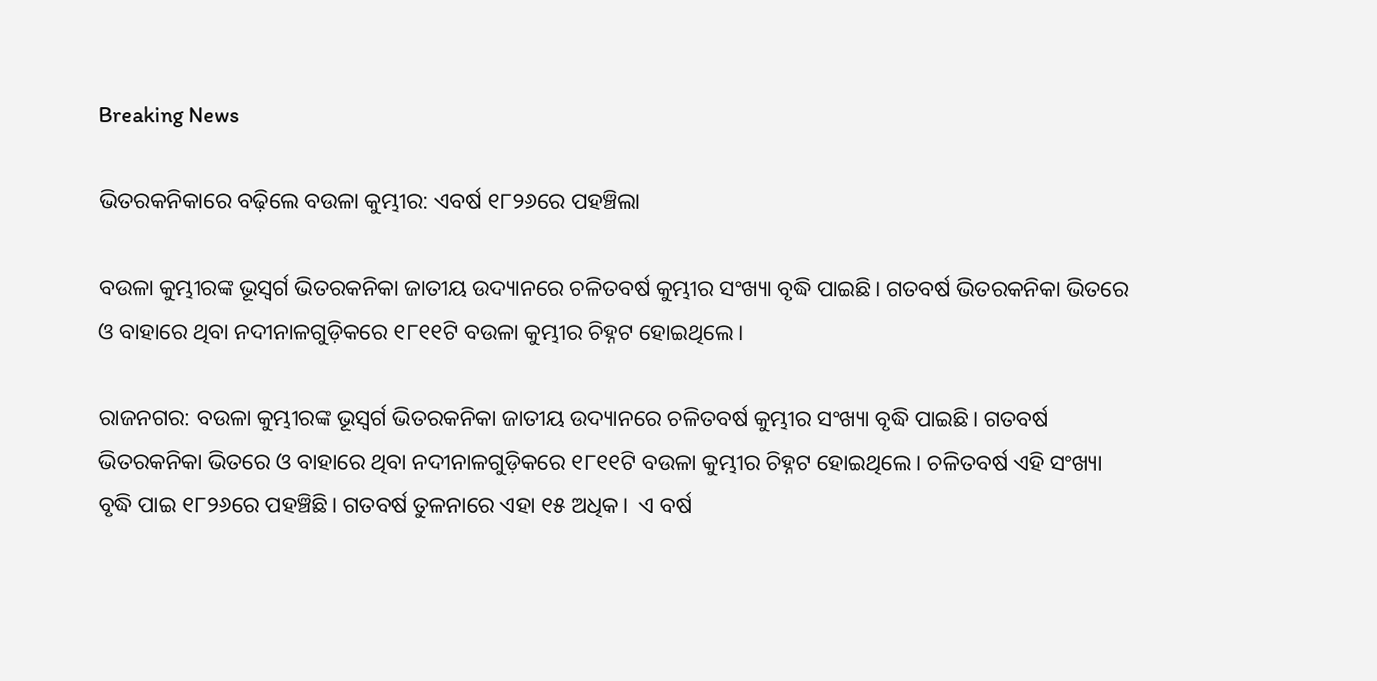Breaking News

ଭିତରକନିକାରେ ବଢ଼ିଲେ ବଉଳା କୁମ୍ଭୀର: ଏବର୍ଷ ୧୮୨୬ରେ ପହଞ୍ଚିଲା

ବଉଳା କୁମ୍ଭୀରଙ୍କ ଭୂସ୍ବର୍ଗ ଭିତରକନିକା ଜାତୀୟ ଉଦ୍ୟାନରେ ଚଳିତବର୍ଷ କୁମ୍ଭୀର ସଂଖ୍ୟା ବୃଦ୍ଧି ପାଇଛି। ଗତବର୍ଷ ଭିତରକନିକା ଭିତରେ ଓ ବାହାରେ ଥିବା ନଦୀନାଳଗୁଡ଼ିକରେ ୧୮୧୧ଟି ବଉଳା କୁମ୍ଭୀର ଚିହ୍ନଟ ହୋଇଥିଲେ।

ରାଜନଗର: ବଉଳା କୁମ୍ଭୀରଙ୍କ ଭୂସ୍ବର୍ଗ ଭିତରକନିକା ଜାତୀୟ ଉଦ୍ୟାନରେ ଚଳିତବର୍ଷ କୁମ୍ଭୀର ସଂଖ୍ୟା ବୃଦ୍ଧି ପାଇଛି। ଗତବର୍ଷ ଭିତରକନିକା ଭିତରେ ଓ ବାହାରେ ଥିବା ନଦୀନାଳଗୁଡ଼ିକରେ ୧୮୧୧ଟି ବଉଳା କୁମ୍ଭୀର ଚିହ୍ନଟ ହୋଇଥିଲେ। ଚଳିତବର୍ଷ ଏହି ସଂଖ୍ୟା ବୃଦ୍ଧି ପାଇ ୧୮୨୬ରେ ପହଞ୍ଚିଛି। ଗତବର୍ଷ ତୁଳନାରେ ଏହା ୧୫ ଅଧିକ।  ଏ ବର୍ଷ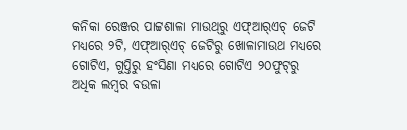କନିକା ରେଞ୍ଜର ପାଟ୍ଟଶାଳା ମାଉଥ୍‌ରୁ ଏଫ୍‌ଆର୍‌ଏଚ୍‌ ଜେଟି ମଧ୍ୟରେ ୨ଟି, ଏଫ୍‌ଆର୍‌ଏଚ୍‌ ଜେଟିରୁ ଖୋଳାମାଉଥ ମଧ୍ୟରେ ଗୋଟିଏ, ଗୁପ୍ତିରୁ ହଂସିଣା ମଧ୍ୟରେ ଗୋଟିଏ ୨୦ଫୁଟ୍‌ରୁ ଅଧିକ ଲମ୍ବର ବଉଳା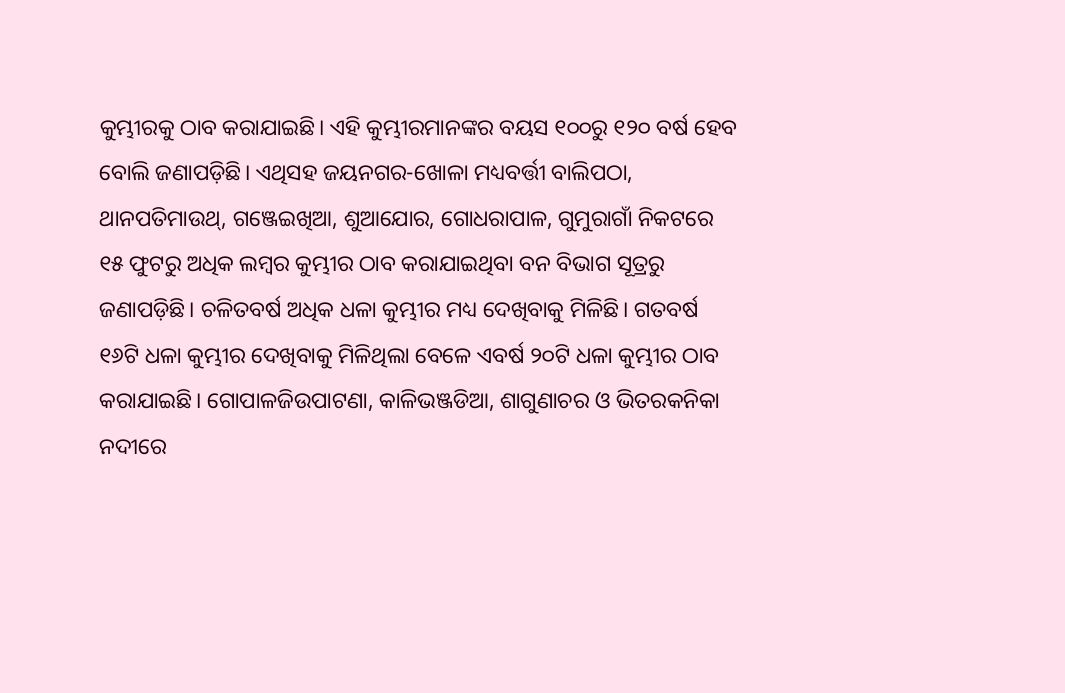କୁମ୍ଭୀରକୁ ଠାବ କରାଯାଇଛି। ଏହି କୁମ୍ଭୀରମାନଙ୍କର ବୟସ ୧୦୦ରୁ ୧୨୦ ବର୍ଷ ହେବ ବୋଲି ଜଣାପଡ଼ିଛି। ଏଥିସହ ଜୟନଗର-ଖୋଳା ମଧ୍ୟବର୍ତ୍ତୀ ବାଲିପଠା, ଥାନପତିମାଉଥ୍, ଗଞ୍ଜେଇଖିଆ, ଶୁଆଯୋର, ଗୋଧରାପାଳ, ଗୁମୁରାଗାଁ ନିକଟରେ ୧୫ ଫୁଟରୁ ଅଧିକ ଲମ୍ବର କୁମ୍ଭୀର ଠାବ କରାଯାଇଥିବା ବନ ବିଭାଗ ସୂତ୍ରରୁ ଜଣାପଡ଼ିଛି। ଚଳିତବର୍ଷ ଅଧିକ ଧଳା କୁମ୍ଭୀର ମଧ୍ୟ ଦେଖିବାକୁ ମିଳିଛି। ଗତବର୍ଷ ୧୬ଟି ଧଳା କୁମ୍ଭୀର ଦେଖିବାକୁ ମିଳିଥିଲା ବେଳେ ଏବର୍ଷ ୨୦ଟି ଧଳା କୁମ୍ଭୀର ଠାବ କରାଯାଇଛି। ଗୋପାଳଜିଉପାଟଣା, କାଳିଭଞ୍ଜଡିଆ, ଶାଗୁଣାଚର ଓ ଭିତରକନିକା ନଦୀରେ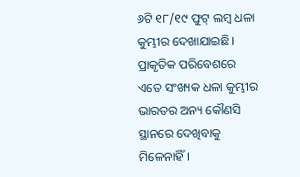୬ଟି ୧୮/୧୯ ଫୁଟ୍‌ ଲମ୍ବ ଧଳା କୁମ୍ଭୀର ଦେଖାଯାଇଛି। ପ୍ରାକୃତିକ ପରିବେଶରେ ଏତେ ସଂଖ୍ୟକ ଧଳା କୁମ୍ଭୀର ଭାରତର ଅନ୍ୟ କୌଣସି ସ୍ଥାନରେ ଦେଖିବାକୁ ମିଳେନାହିଁ।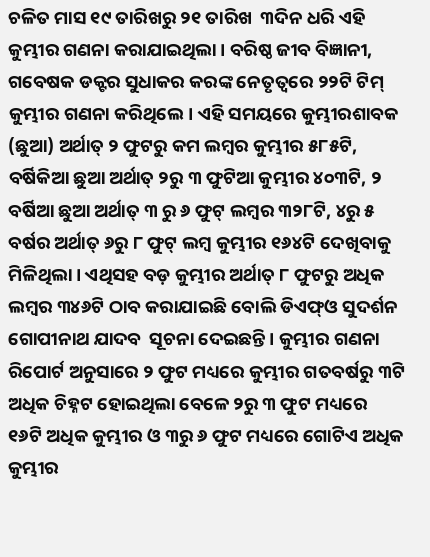ଚଳିତ ମାସ ୧୯ ତାରିଖରୁ ୨୧ ତାରିଖ  ୩ଦିନ ଧରି ଏହି କୁମ୍ଭୀର ଗଣନା କରାଯାଇଥିଲା। ବରିଷ୍ଠ ଜୀବ ବିଜ୍ଞାନୀ, ଗବେଷକ ଡକ୍ଟର ସୁଧାକର କରଙ୍କ ନେତୃତ୍ବରେ ୨୨ଟି ଟିମ୍ କୁମ୍ଭୀର ଗଣନା କରିଥିଲେ। ଏହି ସମୟରେ କୁମ୍ଭୀରଶାବକ (ଛୁଆ) ଅର୍ଥାତ୍ ୨ ଫୁଟରୁ କମ ଲମ୍ବର କୁମ୍ଭୀର ୫୮୫ଟି, ବର୍ଷିକିଆ ଛୁଆ ଅର୍ଥାତ୍ ୨ରୁ ୩ ଫୁଟିଆ କୁମ୍ଭୀର ୪୦୩ଟି, ୨ ବର୍ଷିଆ ଛୁଆ ଅର୍ଥାତ୍ ୩ ରୁ ୬ ଫୁଟ୍‌ ଲମ୍ବର ୩୨୮ଟି, ୪ରୁ ୫ ବର୍ଷର ଅର୍ଥାତ୍ ୬ରୁ ୮ ଫୁଟ୍‌ ଲମ୍ବ କୁମ୍ଭୀର ୧୬୪ଟି ଦେଖିବାକୁ ମିଳିଥିଲା। ଏଥିସହ ବଡ଼ କୁମ୍ଭୀର ଅର୍ଥାତ୍‌ ୮ ଫୁଟରୁ ଅଧିକ ଲମ୍ବର ୩୪୬ଟି ଠାବ କରାଯାଇଛି ବୋଲି ଡିଏଫ୍‌ଓ ସୁଦର୍ଶନ ଗୋପୀନାଥ ଯାଦବ  ସୂଚନା ଦେଇଛନ୍ତି। କୁମ୍ଭୀର ଗଣନା ରିପୋର୍ଟ ଅନୁସାରେ ୨ ଫୁଟ ମଧ୍ୟରେ କୁମ୍ଭୀର ଗତବର୍ଷରୁ ୩ଟି ଅଧିକ ଚିହ୍ନଟ ହୋଇଥିଲା ବେଳେ ୨ରୁ ୩ ଫୁଟ ମଧ୍ୟରେ ୧୬ଟି ଅଧିକ କୁମ୍ଭୀର ଓ ୩ରୁ ୬ ଫୁଟ ମଧ୍ୟରେ ଗୋଟିଏ ଅଧିକ କୁମ୍ଭୀର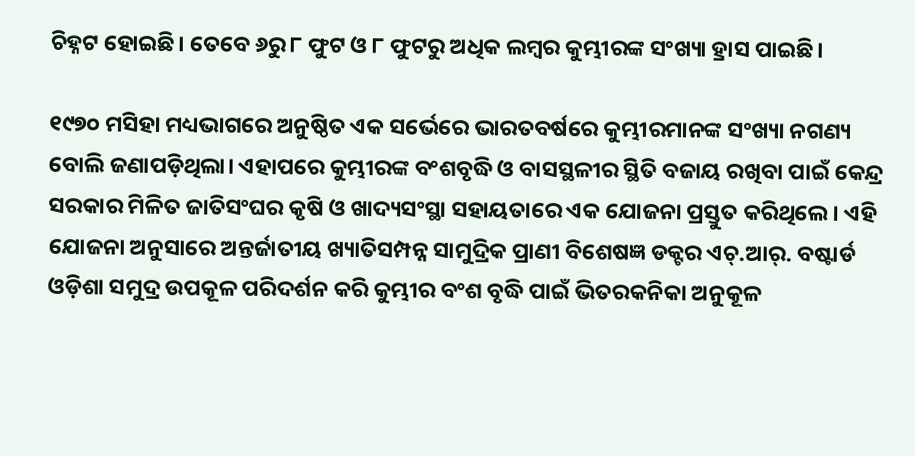ଚିହ୍ନଟ ହୋଇଛି। ତେବେ ୬ରୁ ୮ ଫୁଟ ଓ ୮ ଫୁଟରୁ ଅଧିକ ଲମ୍ବର କୁମ୍ଭୀରଙ୍କ ସଂଖ୍ୟା ହ୍ରାସ ପାଇଛି।

୧୯୭୦ ମସିହା ମଧ୍ୟଭାଗରେ ଅନୁଷ୍ଠିତ ଏକ ସର୍ଭେରେ ଭାରତବର୍ଷରେ କୁମ୍ଭୀରମାନଙ୍କ ସଂଖ୍ୟା ନଗଣ୍ୟ ବୋଲି ଜଣାପଡ଼ିଥିଲା। ଏହାପରେ କୁମ୍ଭୀରଙ୍କ ବଂଶବୃଦ୍ଧି ଓ ବାସସ୍ଥଳୀର ସ୍ଥିତି ବଜାୟ ରଖିବା ପାଇଁ କେନ୍ଦ୍ର ସରକାର ମିଳିତ ଜାତିସଂଘର କୃଷି ଓ ଖାଦ୍ୟସଂସ୍ଥା ସହାୟତାରେ ଏକ ଯୋଜନା ପ୍ରସ୍ତୁତ କରିଥିଲେ। ଏହି ଯୋଜନା ଅନୁସାରେ ଅନ୍ତର୍ଜାତୀୟ ଖ୍ୟାତିସମ୍ପନ୍ନ ସାମୁଦ୍ରିକ ପ୍ରାଣୀ ବିଶେଷଜ୍ଞ ଡକ୍ଟର ଏଚ୍.ଆର୍. ବଷ୍ଟାର୍ଡ ଓଡ଼ିଶା ସମୁଦ୍ର ଉପକୂଳ ପରିଦର୍ଶନ କରି କୁମ୍ଭୀର ବଂଶ ବୃଦ୍ଧି ପାଇଁ ଭିତରକନିକା ଅନୁକୂଳ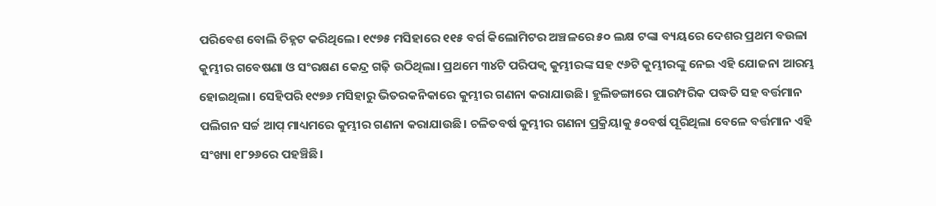ପରିବେଶ ବୋଲି ଚିହ୍ନଟ କରିଥିଲେ। ୧୯୭୫ ମସିହାରେ ୧୧୫ ବର୍ଗ କିଲୋମିଟର ଅଞ୍ଚଳରେ ୫୦ ଲକ୍ଷ ଟଙ୍କା ବ୍ୟୟରେ ଦେଶର ପ୍ରଥମ ବଉଳା କୁମ୍ଭୀର ଗବେଷଣା ଓ ସଂରକ୍ଷଣ କେନ୍ଦ୍ର ଗଢ଼ି ଉଠିଥିଲା। ପ୍ରଥମେ ୩୪ଟି ପରିପକ୍ବ କୁମ୍ଭୀରଙ୍କ ସହ ୯୬ଟି କୁମ୍ଭୀରଙ୍କୁ ନେଇ ଏହି ଯୋଜନା ଆରମ୍ଭ ହୋଇଥିଲା। ସେହିପରି ୧୯୭୬ ମସିହାରୁ ଭିତରକନିକାରେ କୁମ୍ଭୀର ଗଣନା କରାଯାଉଛି। ହୁଲିଡଙ୍ଗାରେ ପାରମ୍ପରିକ ପଦ୍ଧତି ସହ ବର୍ତ୍ତମାନ ପଲିଗନ ସର୍ଚ୍ଚ ଆପ୍ ମାଧ୍ୟମରେ କୁମ୍ଭୀର ଗଣନା କରାଯାଉଛି। ଚଳିତବର୍ଷ କୁମ୍ଭୀର ଗଣନା ପ୍ରକ୍ରିୟାକୁ ୫୦ବର୍ଷ ପୂରିଥିଲା ବେଳେ ବର୍ତ୍ତମାନ ଏହି ସଂଖ୍ୟା ୧୮୨୬ରେ ପହଞ୍ଚିଛି।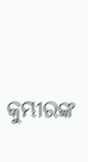କୁମ୍ଭୀରଙ୍କ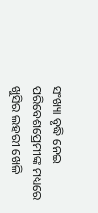ସଂଖ୍ୟା ବୃଦ୍ଧି ନେଇ ପରିବେଶପ୍ରେମୀଙ୍କ ମଧ୍ୟରେ ଖୁସିର ଲହରୀ ଖେଳି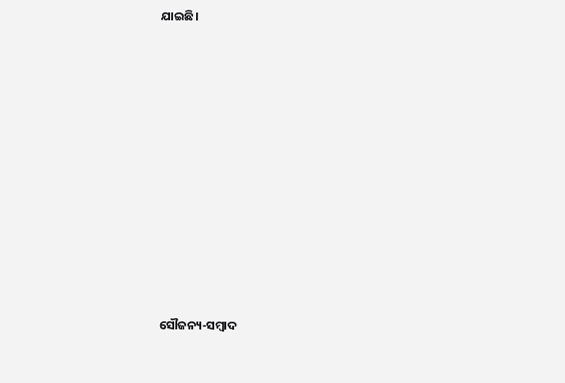ଯାଇଛି।

















ସୌଜନ୍ୟ-ସମ୍ୱାଦ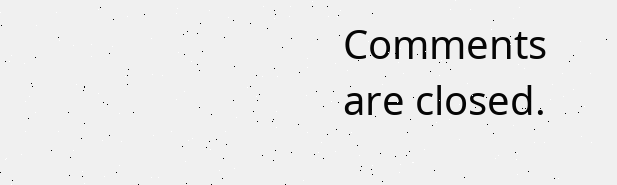Comments are closed.